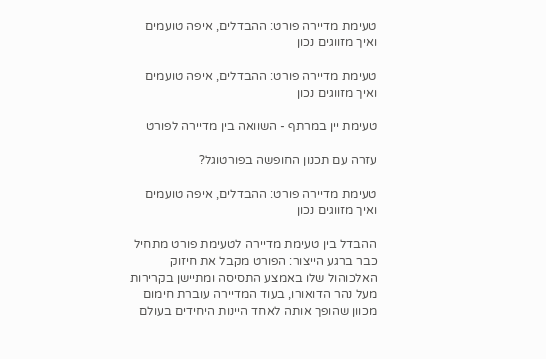טעימת מדיירה פורט: ההבדלים, איפה טועמים ואיך מזווגים נכון

טעימת מדיירה פורט: ההבדלים, איפה טועמים ואיך מזווגים נכון

טעימת יין במרתף - השוואה בין מדיירה לפורט

עזרה עם תכנון החופשה בפורטוגל?

טעימת מדיירה פורט: ההבדלים, איפה טועמים ואיך מזווגים נכון

ההבדל בין טעימת מדיירה לטעימת פורט מתחיל כבר ברגע הייצור: הפורט מקבל את חיזוק האלכוהול שלו באמצע התסיסה ומתיישן בקרירות מעל נהר הדואורו, בעוד המדיירה עוברת חימום מכוון שהופך אותה לאחד היינות היחידים בעולם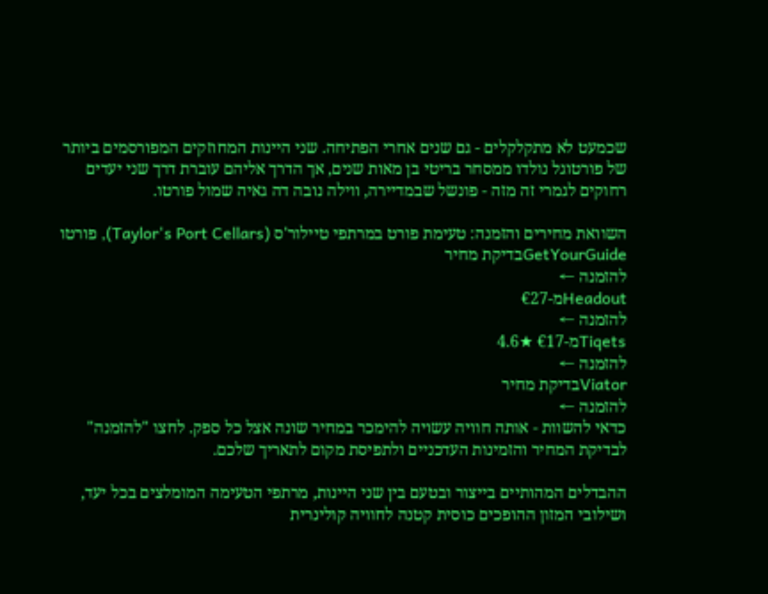שכמעט לא מתקלקלים - גם שנים אחרי הפתיחה. שני היינות המחוזקים המפורסמים ביותר של פורטוגל נולדו ממסחר בריטי בן מאות שנים, אך הדרך אליהם עוברת דרך שני יעדים רחוקים לגמרי זה מזה - פונשל שבמדיירה, ווילה נובה דה גאיה שמול פורטו.

השוואת מחירים והזמנה: טעימת פורט במרתפי טיילור'ס (Taylor's Port Cellars), פורטו
GetYourGuideבדיקת מחיר
להזמנה ←
Headoutמ-€27
להזמנה ←
Tiqetsמ-€17 ★4.6
להזמנה ←
Viatorבדיקת מחיר
להזמנה ←
כדאי להשוות - אותה חוויה עשויה להימכר במחיר שונה אצל כל ספק. לחצו "להזמנה" לבדיקת המחיר והזמינות העדכניים ולתפיסת מקום לתאריך שלכם.

ההבדלים המהותיים בייצור ובטעם בין שני היינות, מרתפי הטעימה המומלצים בכל יעד, ושילובי המזון ההופכים כוסית קטנה לחוויה קולינרית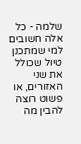שלמה - כל אלה חשובים למי שמתכנן טיול שכולל את שני האזורים, או פשוט רוצה להבין מה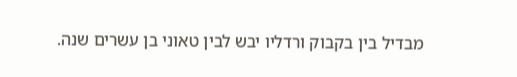מבדיל בין בקבוק ורדליו יבש לבין טאוני בן עשרים שנה.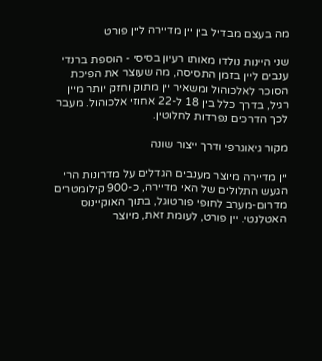מה בעצם מבדיל בין יין מדיירה ליין פורט

שני היינות נולדו מאותו רעיון בסיסי - הוספת ברנדי ענבים ליין בזמן התסיסה, מה שעוצר את הפיכת הסוכר לאלכוהול ומשאיר יין מתוק וחזק יותר מיין רגיל, בדרך כלל בין 18 ל-22 אחוזי אלכוהול. מעבר לכך הדרכים נפרדות לחלוטין.

מקור גיאוגרפי ודרך ייצור שונה

יין מדיירה מיוצר מענבים הגדלים על מדרונות הרי הגעש התלולים של האי מדיירה, כ-900 קילומטרים מדרום-מערב לחופי פורטוגל, בתוך האוקיינוס האטלנטי. יין פורט, לעומת זאת, מיוצר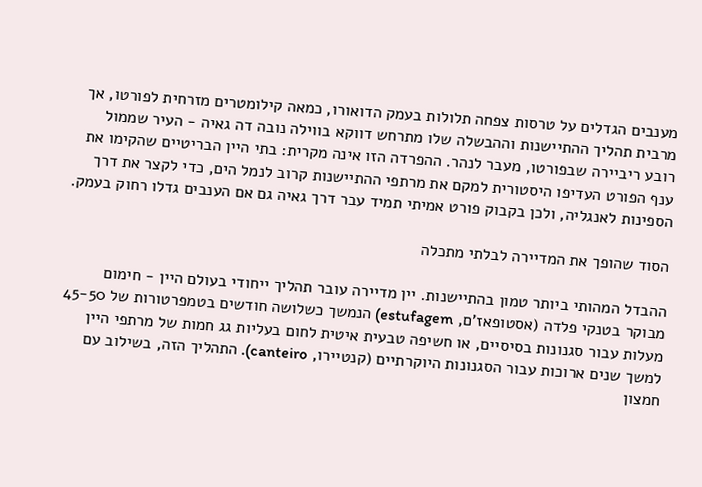מענבים הגדלים על טרסות צפחה תלולות בעמק הדואורו, כמאה קילומטרים מזרחית לפורטו, אך מרבית תהליך ההתיישנות וההבשלה שלו מתרחש דווקא בווילה נובה דה גאיה - העיר שממול רובע ריביירה שבפורטו, מעבר לנהר. ההפרדה הזו אינה מקרית: בתי היין הבריטיים שהקימו את ענף הפורט העדיפו היסטורית למקם את מרתפי ההתיישנות קרוב לנמל הים, כדי לקצר את דרך הספינות לאנגליה, ולכן בקבוק פורט אמיתי תמיד עבר דרך גאיה גם אם הענבים גדלו רחוק בעמק.

הסוד שהופך את המדיירה לבלתי מתכלה

ההבדל המהותי ביותר טמון בהתיישנות. יין מדיירה עובר תהליך ייחודי בעולם היין - חימום מבוקר בטנקי פלדה (אסטופאז'ם, estufagem) הנמשך כשלושה חודשים בטמפרטורות של 45-50 מעלות עבור סגנונות בסיסיים, או חשיפה טבעית איטית לחום בעליות גג חמות של מרתפי היין למשך שנים ארוכות עבור הסגנונות היוקרתיים (קנטיירו, canteiro). התהליך הזה, בשילוב עם חמצון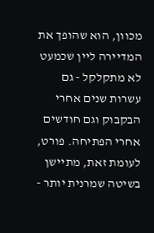מכוון, הוא שהופך את המדיירה ליין שכמעט לא מתקלקל - גם עשרות שנים אחרי הבקבוק וגם חודשים אחרי הפתיחה. פורט, לעומת זאת, מתיישן בשיטה שמרנית יותר -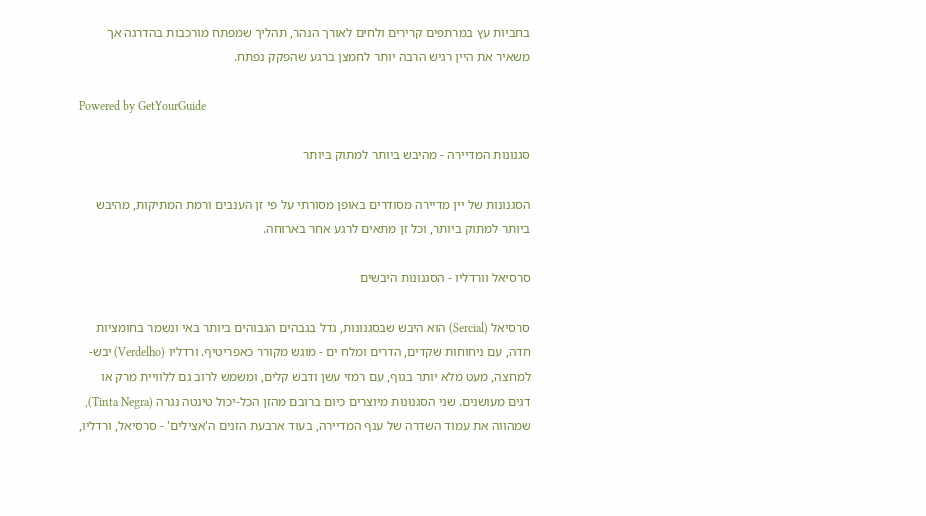בחביות עץ במרתפים קרירים ולחים לאורך הנהר, תהליך שמפתח מורכבות בהדרגה אך משאיר את היין רגיש הרבה יותר לחמצן ברגע שהפקק נפתח.

Powered by GetYourGuide

סגנונות המדיירה - מהיבש ביותר למתוק ביותר

הסגנונות של יין מדיירה מסודרים באופן מסורתי על פי זן הענבים ורמת המתיקות, מהיבש ביותר למתוק ביותר, וכל זן מתאים לרגע אחר בארוחה.

סרסיאל וורדליו - הסגנונות היבשים

סרסיאל (Sercial) הוא היבש שבסגנונות, גדל בגבהים הגבוהים ביותר באי ונשמר בחומציות חדה, עם ניחוחות שקדים, הדרים ומלח ים - מוגש מקורר כאפריטיף. ורדליו (Verdelho) יבש-למחצה, מעט מלא יותר בגוף, עם רמזי עשן ודבש קלים, ומשמש לרוב גם ללוויית מרק או דגים מעושנים. שני הסגנונות מיוצרים כיום ברובם מהזן הכל-יכול טינטה נגרה (Tinta Negra), שמהווה את עמוד השדרה של ענף המדיירה, בעוד ארבעת הזנים ה'אצילים' - סרסיאל, ורדליו,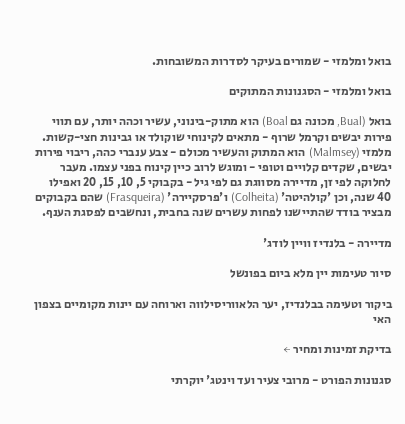בואל ומלמזי - שמורים בעיקר לסדרות המשובחות.

בואל ומלמזי - הסגנונות המתוקים

בואל (Bual, מכונה גם Boal) הוא מתוק-בינוני, עשיר וכהה יותר, עם תווי פירות יבשים וקרמל שרוף - מתאים לקינוחי שוקולד או גבינות חצי-קשות. מלמזי (Malmsey) הוא המתוק והעשיר מכולם - צבע ענברי כהה, ריבוי פירות יבשים, שקדים קלויים וטופי - ומוגש לרוב כיין קינוח בפני עצמו. מעבר לחלוקה לפי זן, מדיירה מסווגת גם לפי גיל - בקבוקי 5, 10, 15, 20 ואפילו 40 שנה, וכן 'קולהיטה' (Colheita) ו'פרסקיירה' (Frasqueira) שהם בקבוקים מבציר בודד שהתיישנו לפחות עשרים שנה בחבית, ונחשבים לפסגת הענף.

מדיירה - בלנדיז וויין לודג'

סיור טעימות יין מלא ביום בפונשל

ביקור וטעימה בבלנדיז, יער הלאווריסילווה וארוחה עם יינות מקומיים בצפון האי

בדיקת זמינות ומחיר ←

סגנונות הפורט - מרובי צעיר ועד וינטג' יוקרתי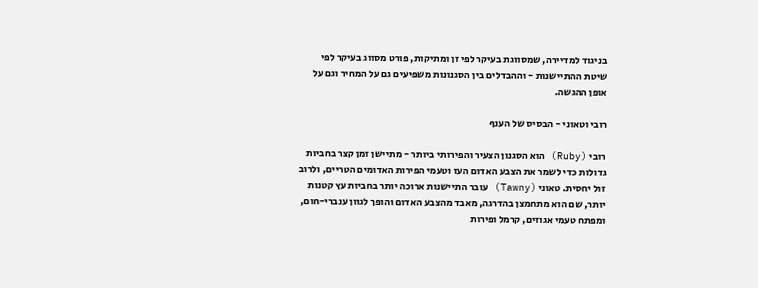בניגוד למדיירה, שמסווגת בעיקר לפי זן ומתיקות, פורט מסווג בעיקר לפי שיטת ההתיישנות - וההבדלים בין הסגנונות משפיעים גם על המחיר וגם על אופן ההגשה.

רובי וטאוני - הבסיס של הענף

רובי (Ruby) הוא הסגנון הצעיר והפירותי ביותר - מתיישן זמן קצר בחביות גדולות כדי לשמר את הצבע האדום העז וטעמי הפירות האדומים הטריים, ולרוב זול יחסית. טאוני (Tawny) עובר התיישנות ארוכה יותר בחביות עץ קטנות יותר, שם הוא מתחמצן בהדרגה, מאבד מהצבע האדום והופך לגוון ענברי-חום, ומפתח טעמי אגוזים, קרמל ופירות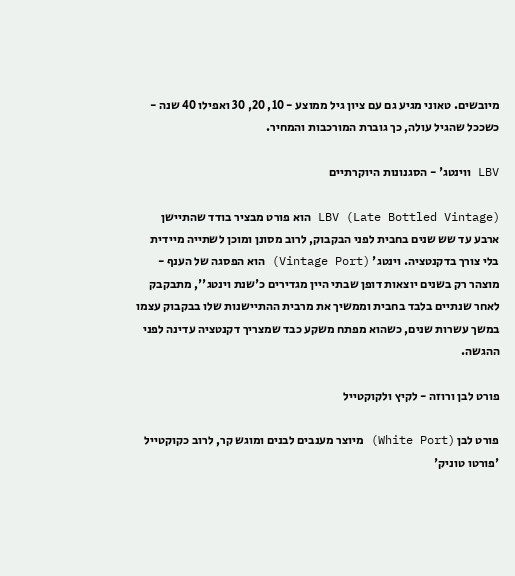מיובשים. טאוני מגיע גם עם ציון גיל ממוצע - 10, 20, 30 ואפילו 40 שנה - כשככל שהגיל עולה, כך גוברת המורכבות והמחיר.

LBV ווינטג' - הסגנונות היוקרתיים

LBV (Late Bottled Vintage) הוא פורט מבציר בודד שהתיישן ארבע עד שש שנים בחבית לפני הבקבוק, לרוב מסונן ומוכן לשתייה מיידית בלי צורך בדקנטציה. וינטג' (Vintage Port) הוא הפסגה של הענף - מוצהר רק בשנים יוצאות דופן שבתי היין מגדירים כ'שנת וינטג'', מתבקבק לאחר שנתיים בלבד בחבית וממשיך את מרבית ההתיישנות שלו בבקבוק עצמו במשך עשרות שנים, כשהוא מפתח משקע כבד שמצריך דקנטציה עדינה לפני ההגשה.

פורט לבן ורוזה - לקיץ ולקוקטייל

פורט לבן (White Port) מיוצר מענבים לבנים ומוגש קר, לרוב כקוקטייל 'פורטו טוניק'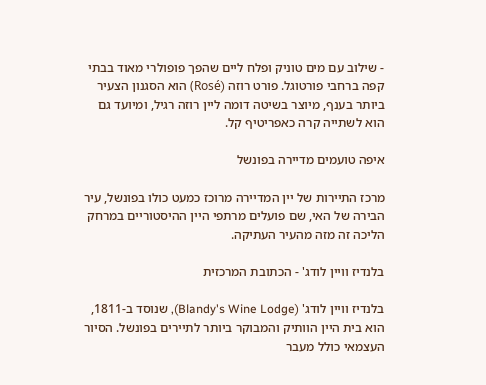- שילוב עם מים טוניק ופלח ליים שהפך פופולרי מאוד בבתי קפה ברחבי פורטוגל. פורט רוזה (Rosé) הוא הסגנון הצעיר ביותר בענף, מיוצר בשיטה דומה ליין רוזה רגיל, ומיועד גם הוא לשתייה קרה כאפריטיף קל.

איפה טועמים מדיירה בפונשל

מרכז התיירות של יין המדיירה מרוכז כמעט כולו בפונשל, עיר הבירה של האי, שם פועלים מרתפי היין ההיסטוריים במרחק הליכה זה מזה מהעיר העתיקה.

בלנדיז וויין לודג' - הכתובת המרכזית

בלנדיז וויין לודג' (Blandy's Wine Lodge), שנוסד ב-1811, הוא בית היין הוותיק והמבוקר ביותר לתיירים בפונשל. הסיור העצמאי כולל מעבר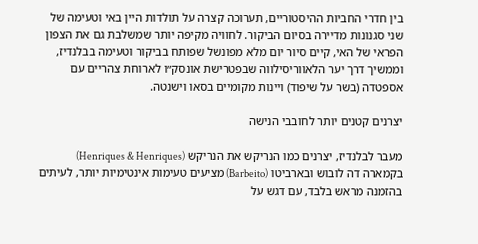בין חדרי החביות ההיסטוריים, תערוכה קצרה על תולדות היין באי וטעימה של שני סגנונות מדיירה בסיום הביקור. לחוויה מקיפה יותר שמשלבת גם את הצפון הפראי של האי, קיים סיור יום מלא מפונשל שפותח בביקור וטעימה בבלנדיז, וממשיך דרך יער הלאווריסילווה שבפטרישת אונסק״ו לארוחת צהריים עם אספטדה (בשר על שיפוד) ויינות מקומיים בסאו וישנטה.

יצרנים קטנים יותר לחובבי הנישה

מעבר לבלנדיז, יצרנים כמו הנריקש את הנריקש (Henriques & Henriques) בקמארה דה לובוש ובארביטו (Barbeito) מציעים טעימות אינטימיות יותר, לעיתים בהזמנה מראש בלבד, עם דגש על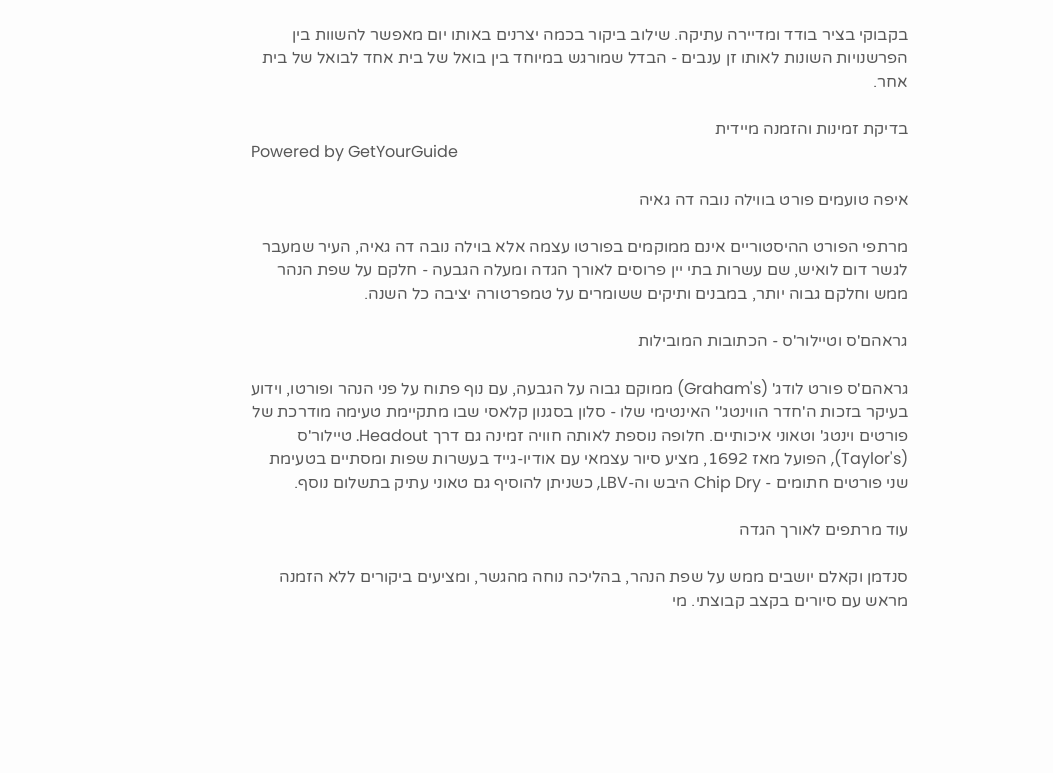בקבוקי בציר בודד ומדיירה עתיקה. שילוב ביקור בכמה יצרנים באותו יום מאפשר להשוות בין הפרשנויות השונות לאותו זן ענבים - הבדל שמורגש במיוחד בין בואל של בית אחד לבואל של בית אחר.

בדיקת זמינות והזמנה מיידית
Powered by GetYourGuide

איפה טועמים פורט בווילה נובה דה גאיה

מרתפי הפורט ההיסטוריים אינם ממוקמים בפורטו עצמה אלא בוילה נובה דה גאיה, העיר שמעבר לגשר דום לואיש, שם עשרות בתי יין פרוסים לאורך הגדה ומעלה הגבעה - חלקם על שפת הנהר ממש וחלקם גבוה יותר, במבנים ותיקים ששומרים על טמפרטורה יציבה כל השנה.

גראהם'ס וטיילור'ס - הכתובות המובילות

גראהם'ס פורט לודג' (Graham's) ממוקם גבוה על הגבעה, עם נוף פתוח על פני הנהר ופורטו, וידוע בעיקר בזכות ה'חדר הווינטג'' האינטימי שלו - סלון בסגנון קלאסי שבו מתקיימת טעימה מודרכת של פורטים וינטג' וטאוני איכותיים. חלופה נוספת לאותה חוויה זמינה גם דרך Headout. טיילור'ס (Taylor's), הפועל מאז 1692, מציע סיור עצמאי עם אודיו-גייד בעשרות שפות ומסתיים בטעימת שני פורטים חתומים - Chip Dry היבש וה-LBV, כשניתן להוסיף גם טאוני עתיק בתשלום נוסף.

עוד מרתפים לאורך הגדה

סנדמן וקאלם יושבים ממש על שפת הנהר, בהליכה נוחה מהגשר, ומציעים ביקורים ללא הזמנה מראש עם סיורים בקצב קבוצתי. מי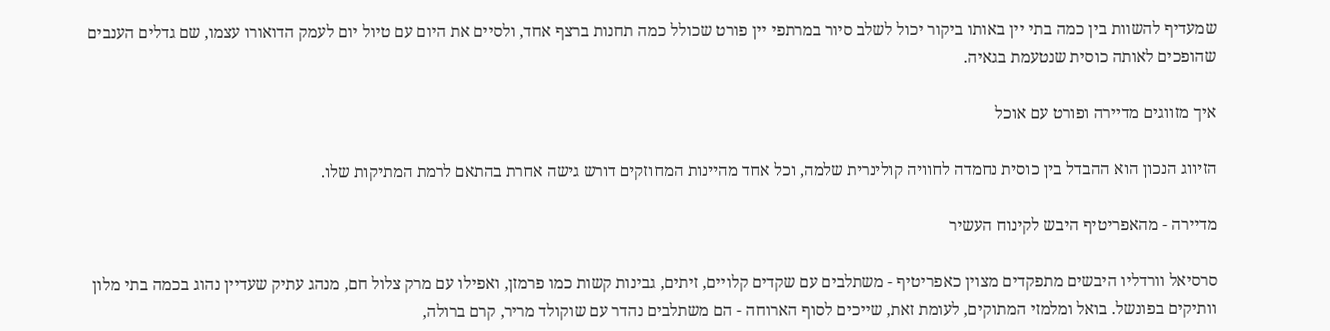שמעדיף להשוות בין כמה בתי יין באותו ביקור יכול לשלב סיור במרתפי יין פורט שכולל כמה תחנות ברצף אחד, ולסיים את היום עם טיול יום לעמק הדואורו עצמו, שם גדלים הענבים שהופכים לאותה כוסית שנטעמת בגאיה.

איך מזווגים מדיירה ופורט עם אוכל

הזיווג הנכון הוא ההבדל בין כוסית נחמדה לחוויה קולינרית שלמה, וכל אחד מהיינות המחוזקים דורש גישה אחרת בהתאם לרמת המתיקות שלו.

מדיירה - מהאפריטיף היבש לקינוח העשיר

סרסיאל וורדליו היבשים מתפקדים מצוין כאפריטיף - משתלבים עם שקדים קלויים, זיתים, גבינות קשות כמו פרמזן, ואפילו עם מרק צלול חם, מנהג עתיק שעדיין נהוג בכמה בתי מלון וותיקים בפונשל. בואל ומלמזי המתוקים, לעומת זאת, שייכים לסוף הארוחה - הם משתלבים נהדר עם שוקולד מריר, קרם ברולה,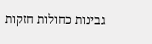גבינות כחולות חזקות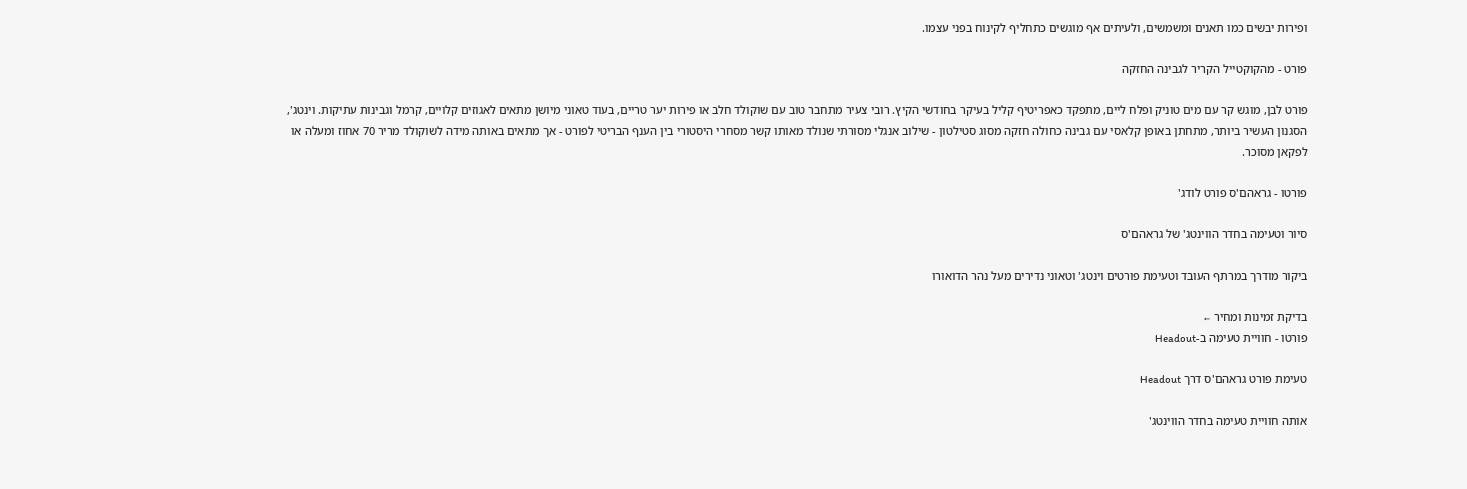ופירות יבשים כמו תאנים ומשמשים, ולעיתים אף מוגשים כתחליף לקינוח בפני עצמו.

פורט - מהקוקטייל הקריר לגבינה החזקה

פורט לבן, מוגש קר עם מים טוניק ופלח ליים, מתפקד כאפריטיף קליל בעיקר בחודשי הקיץ. רובי צעיר מתחבר טוב עם שוקולד חלב או פירות יער טריים, בעוד טאוני מיושן מתאים לאגוזים קלויים, קרמל וגבינות עתיקות. וינטג', הסגנון העשיר ביותר, מתחתן באופן קלאסי עם גבינה כחולה חזקה מסוג סטילטון - שילוב אנגלי מסורתי שנולד מאותו קשר מסחרי היסטורי בין הענף הבריטי לפורט - אך מתאים באותה מידה לשוקולד מריר 70 אחוז ומעלה או לפקאן מסוכר.

פורטו - גראהם'ס פורט לודג'

סיור וטעימה בחדר הווינטג' של גראהם'ס

ביקור מודרך במרתף העובד וטעימת פורטים וינטג' וטאוני נדירים מעל נהר הדואורו

בדיקת זמינות ומחיר ←
פורטו - חוויית טעימה ב-Headout

טעימת פורט גראהם'ס דרך Headout

אותה חוויית טעימה בחדר הווינטג'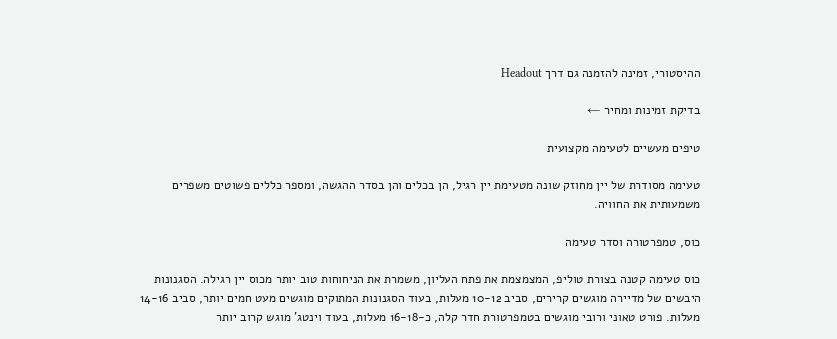ההיסטורי, זמינה להזמנה גם דרך Headout

בדיקת זמינות ומחיר ←

טיפים מעשיים לטעימה מקצועית

טעימה מסודרת של יין מחוזק שונה מטעימת יין רגיל, הן בכלים והן בסדר ההגשה, ומספר כללים פשוטים משפרים משמעותית את החוויה.

כוס, טמפרטורה וסדר טעימה

כוס טעימה קטנה בצורת טוליפ, המצמצמת את פתח העליון, משמרת את הניחוחות טוב יותר מכוס יין רגילה. הסגנונות היבשים של מדיירה מוגשים קרירים, סביב 10-12 מעלות, בעוד הסגנונות המתוקים מוגשים מעט חמים יותר, סביב 14-16 מעלות. פורט טאוני ורובי מוגשים בטמפרטורת חדר קלה, כ-16-18 מעלות, בעוד וינטג' מוגש קרוב יותר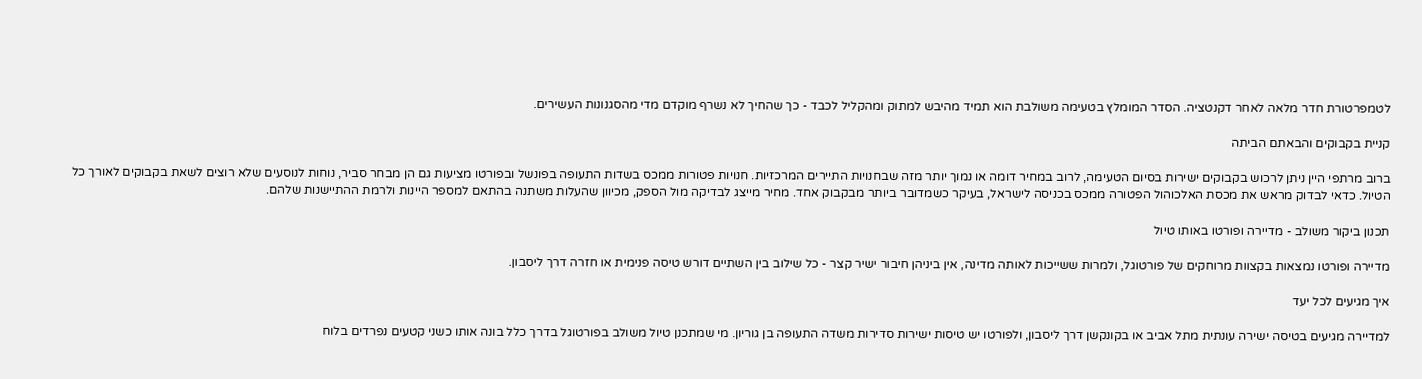לטמפרטורת חדר מלאה לאחר דקנטציה. הסדר המומלץ בטעימה משולבת הוא תמיד מהיבש למתוק ומהקליל לכבד - כך שהחיך לא נשרף מוקדם מדי מהסגנונות העשירים.

קניית בקבוקים והבאתם הביתה

ברוב מרתפי היין ניתן לרכוש בקבוקים ישירות בסיום הטעימה, לרוב במחיר דומה או נמוך יותר מזה שבחנויות התיירים המרכזיות. חנויות פטורות ממכס בשדות התעופה בפונשל ובפורטו מציעות גם הן מבחר סביר, נוחות לנוסעים שלא רוצים לשאת בקבוקים לאורך כל הטיול. כדאי לבדוק מראש את מכסת האלכוהול הפטורה ממכס בכניסה לישראל, בעיקר כשמדובר ביותר מבקבוק אחד. מחיר מייצג לבדיקה מול הספק, מכיוון שהעלות משתנה בהתאם למספר היינות ולרמת ההתיישנות שלהם.

תכנון ביקור משולב - מדיירה ופורטו באותו טיול

מדיירה ופורטו נמצאות בקצוות מרוחקים של פורטוגל, ולמרות ששייכות לאותה מדינה, אין ביניהן חיבור ישיר קצר - כל שילוב בין השתיים דורש טיסה פנימית או חזרה דרך ליסבון.

איך מגיעים לכל יעד

למדיירה מגיעים בטיסה ישירה עונתית מתל אביב או בקונקשן דרך ליסבון, ולפורטו יש טיסות ישירות סדירות משדה התעופה בן גוריון. מי שמתכנן טיול משולב בפורטוגל בדרך כלל בונה אותו כשני קטעים נפרדים בלוח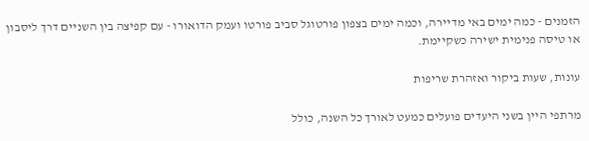הזמנים - כמה ימים באי מדיירה, וכמה ימים בצפון פורטוגל סביב פורטו ועמק הדואורו - עם קפיצה בין השניים דרך ליסבון או טיסה פנימית ישירה כשקיימת.

עונות, שעות ביקור ואזהרת שריפות

מרתפי היין בשני היעדים פועלים כמעט לאורך כל השנה, כולל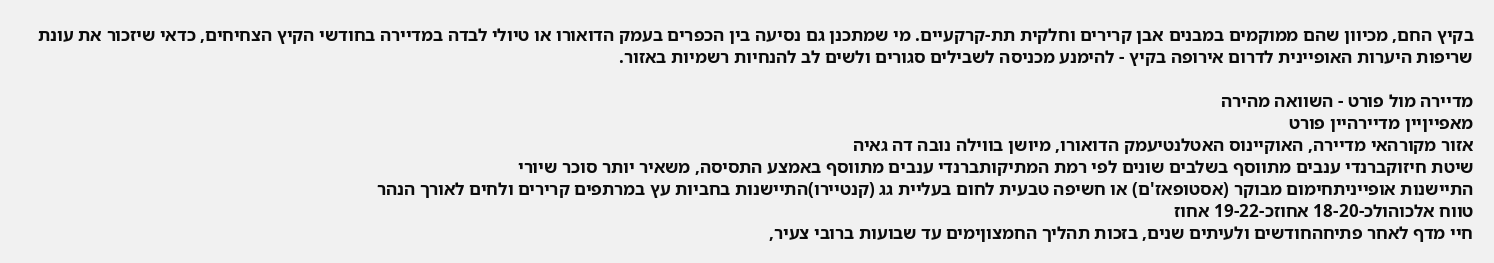בקיץ החם, מכיוון שהם ממוקמים במבנים אבן קרירים וחלקית תת-קרקעיים. מי שמתכנן גם נסיעה בין הכפרים בעמק הדואורו או טיולי לבדה במדיירה בחודשי הקיץ הצחיחים, כדאי שיזכור את עונת שריפות היערות האופיינית לדרום אירופה בקיץ - להימנע מכניסה לשבילים סגורים ולשים לב להנחיות רשמיות באזור.

מדיירה מול פורט - השוואה מהירה
מאפייןיין מדיירהיין פורט
אזור מקורהאי מדיירה, האוקיינוס האטלנטיעמק הדואורו, מיושן בווילה נובה דה גאיה
שיטת חיזוקברנדי ענבים מתווסף בשלבים שונים לפי רמת המתיקותברנדי ענבים מתווסף באמצע התסיסה, משאיר יותר סוכר שיורי
התיישנות אופייניתחימום מבוקר (אסטופאז'ם) או חשיפה טבעית לחום בעליית גג (קנטיירו)התיישנות בחביות עץ במרתפים קרירים ולחים לאורך הנהר
טווח אלכוהולכ-18-20 אחוזכ-19-22 אחוז
חיי מדף לאחר פתיחהחודשים ולעיתים שנים, בזכות תהליך החמצוןימים עד שבועות ברובי צעיר,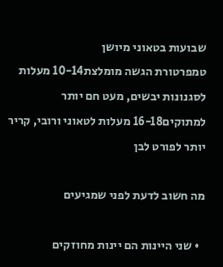שבועות בטאוני מיושן
טמפרטורת הגשה מומלצת10-14 מעלות לסגנונות יבשים, מעט חם יותר למתוקים16-18 מעלות לטאוני ורובי, קריר יותר לפורט לבן

מה חשוב לדעת לפני שמגיעים

  • שני היינות הם יינות מחוזקים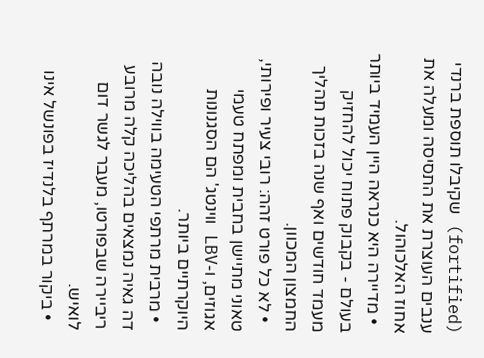(fortified) שקיבלו תוספת ברנדי ענבים העוצרת את התסיסה ומעלה את אחוז האלכוהול.
  • מדיירה היא כנראה היין העמיד ביותר בעולם - בקבוק פתוח יכול להחזיק מעמד חודשים ואף שנה בזכות תהליך החמצון המכוון.
  • לא כל פורט זהה: רובי צעיר ופירותי, טאוני מתיישן בחבית ומפתח טעמי אגוזים, ו-LBV ווינטג' הם הסגנונות היוקרתיים ביותר.
  • מרבית מרתפי הטעימה בווילה נובה דה גאיה נמצאים בהליכה קלה מרובע ריביירה שבפורטו, מעבר לגשר דום לואיש.
  • ביקור במרתף בלנדיז בפונשל אינו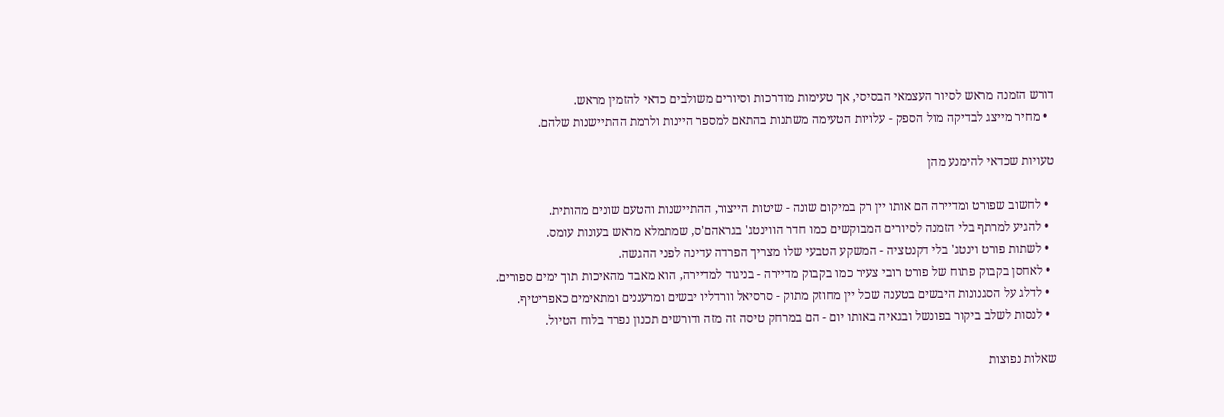דורש הזמנה מראש לסיור העצמאי הבסיסי, אך טעימות מודרכות וסיורים משולבים כדאי להזמין מראש.
  • מחיר מייצג לבדיקה מול הספק - עלויות הטעימה משתנות בהתאם למספר היינות ולרמת ההתיישנות שלהם.

טעויות שכדאי להימנע מהן

  • לחשוב שפורט ומדיירה הם אותו יין רק במיקום שונה - שיטות הייצור, ההתיישנות והטעם שונים מהותית.
  • להגיע למרתף בלי הזמנה לסיורים המבוקשים כמו חדר הווינטג' בגראהם'ס, שמתמלא מראש בעונות עומס.
  • לשתות פורט וינטג' בלי דקנטציה - המשקע הטבעי שלו מצריך הפרדה עדינה לפני ההגשה.
  • לאחסן בקבוק פתוח של פורט רובי צעיר כמו בקבוק מדיירה - בניגוד למדיירה, הוא מאבד מהאיכות תוך ימים ספורים.
  • לדלג על הסגנונות היבשים בטענה שכל יין מחוזק מתוק - סרסיאל וורדליו יבשים ומרעננים ומתאימים כאפריטיף.
  • לנסות לשלב ביקור בפונשל ובגאיה באותו יום - הם במרחק טיסה זה מזה ודורשים תכנון נפרד בלוח הטיול.

שאלות נפוצות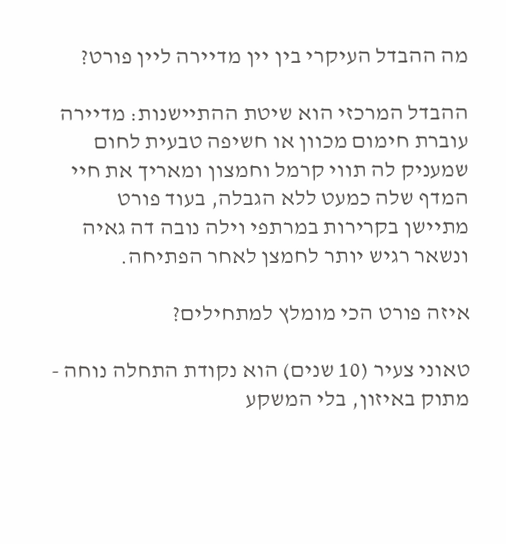מה ההבדל העיקרי בין יין מדיירה ליין פורט?

ההבדל המרכזי הוא שיטת ההתיישנות: מדיירה עוברת חימום מכוון או חשיפה טבעית לחום שמעניק לה תווי קרמל וחמצון ומאריך את חיי המדף שלה כמעט ללא הגבלה, בעוד פורט מתיישן בקרירות במרתפי וילה נובה דה גאיה ונשאר רגיש יותר לחמצן לאחר הפתיחה.

איזה פורט הכי מומלץ למתחילים?

טאוני צעיר (10 שנים) הוא נקודת התחלה נוחה - מתוק באיזון, בלי המשקע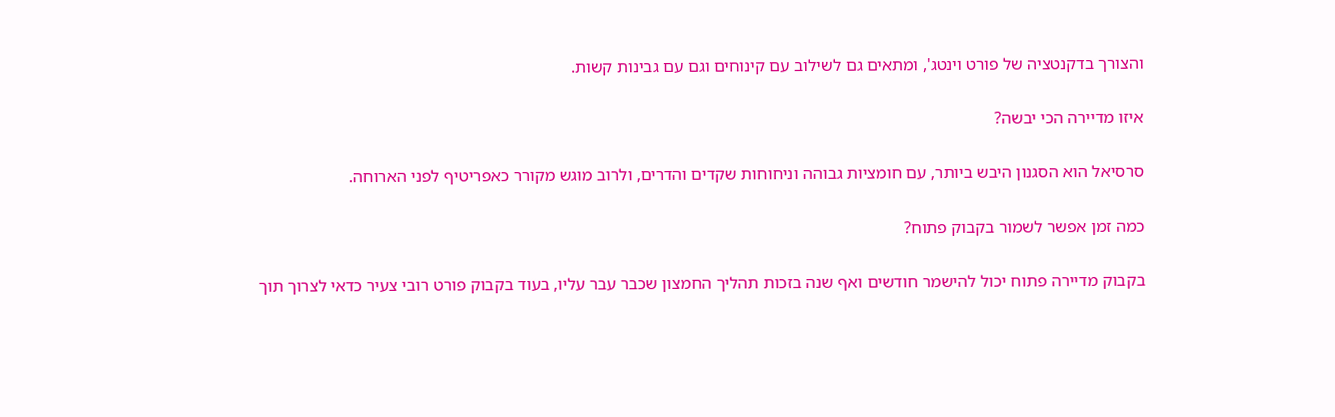והצורך בדקנטציה של פורט וינטג', ומתאים גם לשילוב עם קינוחים וגם עם גבינות קשות.

איזו מדיירה הכי יבשה?

סרסיאל הוא הסגנון היבש ביותר, עם חומציות גבוהה וניחוחות שקדים והדרים, ולרוב מוגש מקורר כאפריטיף לפני הארוחה.

כמה זמן אפשר לשמור בקבוק פתוח?

בקבוק מדיירה פתוח יכול להישמר חודשים ואף שנה בזכות תהליך החמצון שכבר עבר עליו, בעוד בקבוק פורט רובי צעיר כדאי לצרוך תוך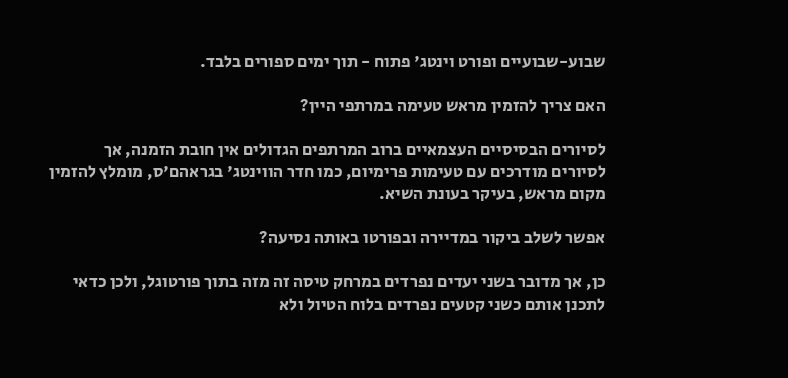שבוע-שבועיים ופורט וינטג' פתוח - תוך ימים ספורים בלבד.

האם צריך להזמין מראש טעימה במרתפי היין?

לסיורים הבסיסיים העצמאיים ברוב המרתפים הגדולים אין חובת הזמנה, אך לסיורים מודרכים עם טעימות פרימיום, כמו חדר הווינטג' בגראהם'ס, מומלץ להזמין מקום מראש, בעיקר בעונת השיא.

אפשר לשלב ביקור במדיירה ובפורטו באותה נסיעה?

כן, אך מדובר בשני יעדים נפרדים במרחק טיסה זה מזה בתוך פורטוגל, ולכן כדאי לתכנן אותם כשני קטעים נפרדים בלוח הטיול ולא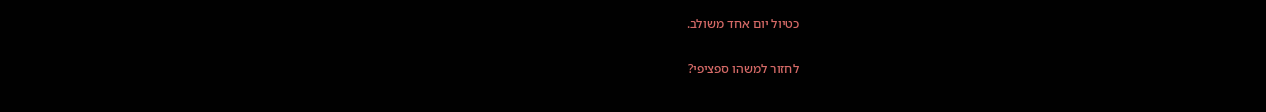כטיול יום אחד משולב.

לחזור למשהו ספציפי?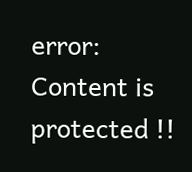error: Content is protected !!